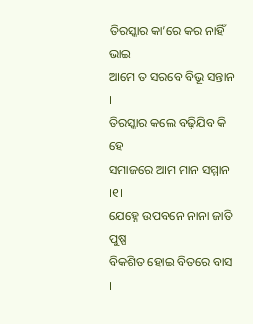ତିରସ୍କାର କା’ରେ କର ନାହିଁ ଭାଇ
ଆମେ ତ ସରବେ ବିଭୂ ସନ୍ତାନ ।
ତିରସ୍କାର କଲେ ବଢ଼ିଯିବ କି ହେ
ସମାଜରେ ଆମ ମାନ ସମ୍ମାନ ।୧।
ଯେହ୍ନେ ଉପବନେ ନାନା ଜାତି ପୁଷ୍ପ
ବିକଶିତ ହୋଇ ବିତରେ ବାସ ।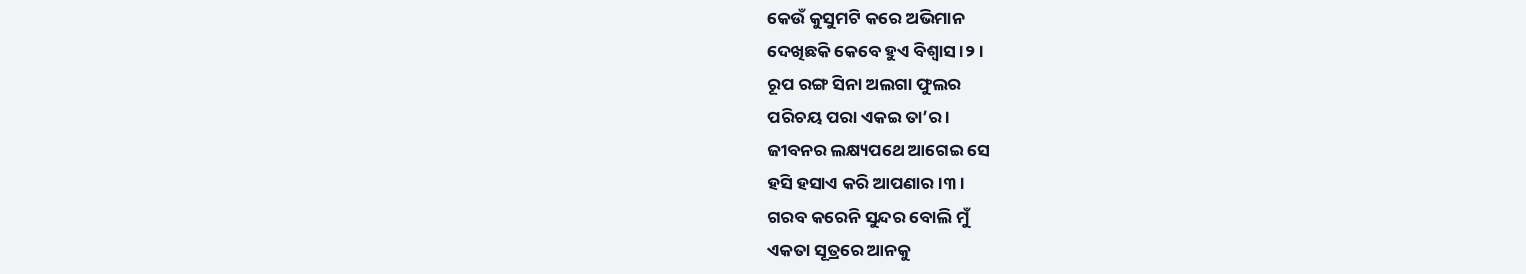କେଉଁ କୁସୁମଟି କରେ ଅଭିମାନ
ଦେଖିଛକି କେବେ ହୁଏ ବିଶ୍ୱାସ ।୨।
ରୂପ ରଙ୍ଗ ସିନା ଅଲଗା ଫୁଲର
ପରିଚୟ ପରା ଏକଇ ତା’ର ।
ଜୀବନର ଲକ୍ଷ୍ୟପଥେ ଆଗେଇ ସେ
ହସି ହସାଏ କରି ଆପଣାର ।୩।
ଗରବ କରେନି ସୁନ୍ଦର ବୋଲି ମୁଁ
ଏକତା ସୂତ୍ରରେ ଆନକୁ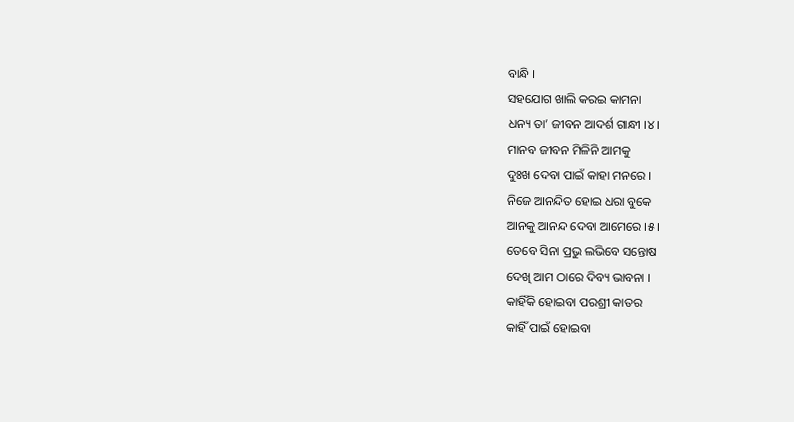ବାନ୍ଧି ।
ସହଯୋଗ ଖାଲି କରଇ କାମନା
ଧନ୍ୟ ତା’ ଜୀବନ ଆଦର୍ଶ ଗାନ୍ଧୀ ।୪।
ମାନବ ଜୀବନ ମିଳିନି ଆମକୁ
ଦୁଃଖ ଦେବା ପାଇଁ କାହା ମନରେ ।
ନିଜେ ଆନନ୍ଦିତ ହୋଇ ଧରା ବୁକେ
ଆନକୁ ଆନନ୍ଦ ଦେବା ଆମେରେ ।୫।
ତେବେ ସିନା ପ୍ରଭୁ ଲଭିବେ ସନ୍ତୋଷ
ଦେଖି ଆମ ଠାରେ ଦିବ୍ୟ ଭାବନା ।
କାହିଁକି ହୋଇବା ପରଶ୍ରୀ କାତର
କାହିଁ ପାଇଁ ହୋଇବା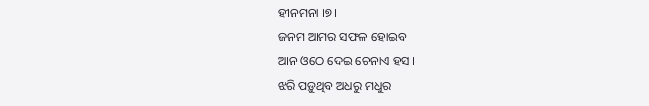ହୀନମନା ।୭।
ଜନମ ଆମର ସଫଳ ହୋଇବ
ଆନ ଓଠେ ଦେଇ ଚେନାଏ ହସ ।
ଝରି ପଡ଼ୁଥିବ ଅଧରୁ ମଧୁର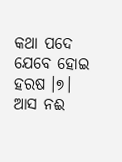କଥା ପଦେ ଯେବେ ହୋଇ ହରଷ ।୭।
ଆସ ନଈ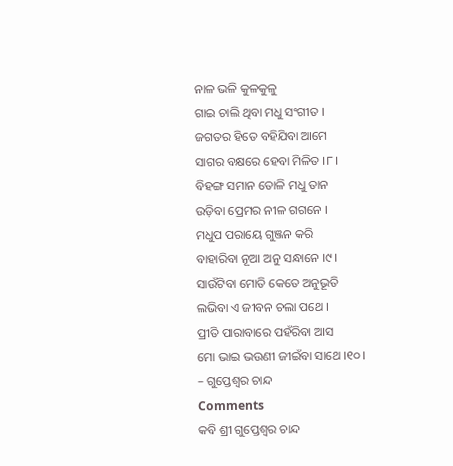ନାଳ ଭଳି କୁଳକୁଳୁ
ଗାଇ ଚାଲି ଥିବା ମଧୁ ସଂଗୀତ ।
ଜଗତର ହିତେ ବହିଯିବା ଆମେ
ସାଗର ବକ୍ଷରେ ହେବା ମିଳିତ ।୮।
ବିହଙ୍ଗ ସମାନ ତୋଳି ମଧୁ ତାନ
ଉଡ଼ିବା ପ୍ରେମର ନୀଳ ଗଗନେ ।
ମଧୁପ ପରାୟେ ଗୁଞ୍ଜନ କରି
ବାହାରିବା ନୂଆ ଅନୁ ସନ୍ଧାନେ ।୯।
ସାଉଁଟିବା ମୋତି କେତେ ଅନୁଭୂତି
ଲଭିବା ଏ ଜୀବନ ଚଲା ପଥେ ।
ପ୍ରୀତି ପାରାବାରେ ପହଁରିବା ଆସ
ମୋ ଭାଇ ଭଉଣୀ ଜୀଇଁବା ସାଥେ ।୧୦।
– ଗୁପ୍ତେଶ୍ୱର ଚାନ୍ଦ
Comments
କବି ଶ୍ରୀ ଗୁପ୍ତେଶ୍ୱର ଚାନ୍ଦ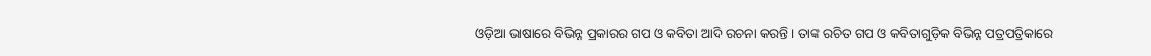ଓଡ଼ିଆ ଭାଷାରେ ବିଭିନ୍ନ ପ୍ରକାରର ଗପ ଓ କବିତା ଆଦି ରଚନା କରନ୍ତି । ତାଙ୍କ ରଚିତ ଗପ ଓ କବିତାଗୁଡ଼ିକ ବିଭିନ୍ନ ପତ୍ରପତ୍ରିକାରେ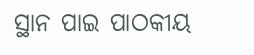ସ୍ଥାନ ପାଇ ପାଠକୀୟ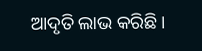ଆଦୃତି ଲାଭ କରିଛି ।